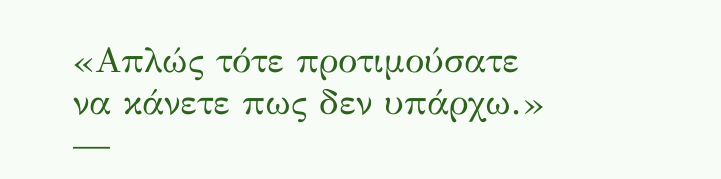«Απλώς τότε προτιμούσατε να κάνετε πως δεν υπάρχω.» —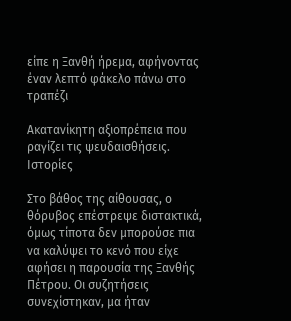είπε η Ξανθή ήρεμα, αφήνοντας έναν λεπτό φάκελο πάνω στο τραπέζι

Ακατανίκητη αξιοπρέπεια που ραγίζει τις ψευδαισθήσεις.
Ιστορίες

Στο βάθος της αίθουσας, ο θόρυβος επέστρεψε διστακτικά, όμως τίποτα δεν μπορούσε πια να καλύψει το κενό που είχε αφήσει η παρουσία της Ξανθής Πέτρου. Οι συζητήσεις συνεχίστηκαν, μα ήταν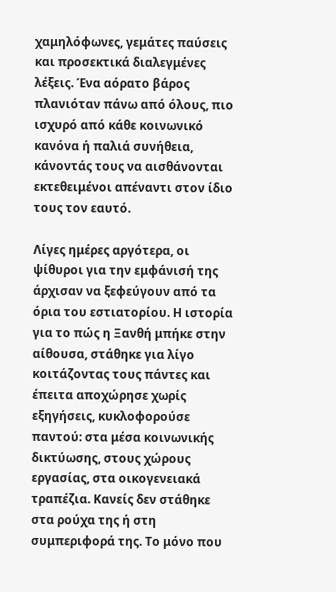χαμηλόφωνες, γεμάτες παύσεις και προσεκτικά διαλεγμένες λέξεις. Ένα αόρατο βάρος πλανιόταν πάνω από όλους, πιο ισχυρό από κάθε κοινωνικό κανόνα ή παλιά συνήθεια, κάνοντάς τους να αισθάνονται εκτεθειμένοι απέναντι στον ίδιο τους τον εαυτό.

Λίγες ημέρες αργότερα, οι ψίθυροι για την εμφάνισή της άρχισαν να ξεφεύγουν από τα όρια του εστιατορίου. Η ιστορία για το πώς η Ξανθή μπήκε στην αίθουσα, στάθηκε για λίγο κοιτάζοντας τους πάντες και έπειτα αποχώρησε χωρίς εξηγήσεις, κυκλοφορούσε παντού: στα μέσα κοινωνικής δικτύωσης, στους χώρους εργασίας, στα οικογενειακά τραπέζια. Κανείς δεν στάθηκε στα ρούχα της ή στη συμπεριφορά της. Το μόνο που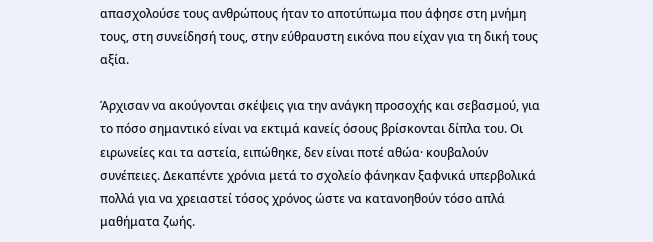απασχολούσε τους ανθρώπους ήταν το αποτύπωμα που άφησε στη μνήμη τους, στη συνείδησή τους, στην εύθραυστη εικόνα που είχαν για τη δική τους αξία.

Άρχισαν να ακούγονται σκέψεις για την ανάγκη προσοχής και σεβασμού, για το πόσο σημαντικό είναι να εκτιμά κανείς όσους βρίσκονται δίπλα του. Οι ειρωνείες και τα αστεία, ειπώθηκε, δεν είναι ποτέ αθώα· κουβαλούν συνέπειες. Δεκαπέντε χρόνια μετά το σχολείο φάνηκαν ξαφνικά υπερβολικά πολλά για να χρειαστεί τόσος χρόνος ώστε να κατανοηθούν τόσο απλά μαθήματα ζωής.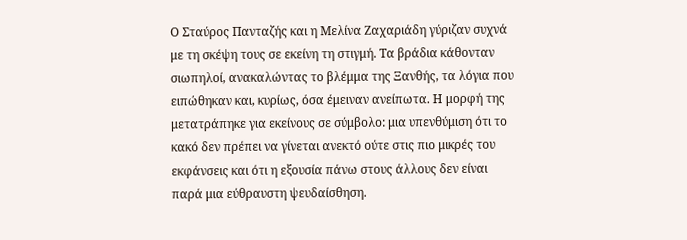Ο Σταύρος Πανταζής και η Μελίνα Ζαχαριάδη γύριζαν συχνά με τη σκέψη τους σε εκείνη τη στιγμή. Τα βράδια κάθονταν σιωπηλοί, ανακαλώντας το βλέμμα της Ξανθής, τα λόγια που ειπώθηκαν και, κυρίως, όσα έμειναν ανείπωτα. Η μορφή της μετατράπηκε για εκείνους σε σύμβολο: μια υπενθύμιση ότι το κακό δεν πρέπει να γίνεται ανεκτό ούτε στις πιο μικρές του εκφάνσεις και ότι η εξουσία πάνω στους άλλους δεν είναι παρά μια εύθραυστη ψευδαίσθηση.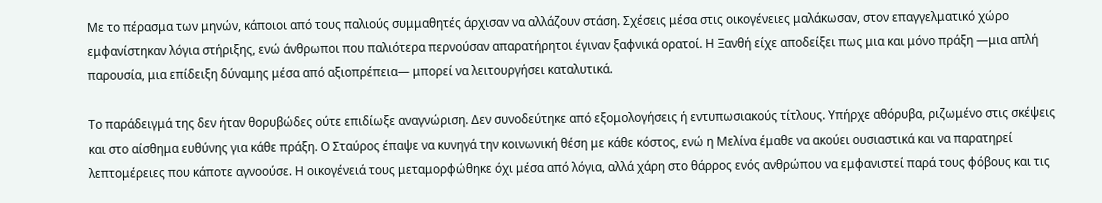Με το πέρασμα των μηνών, κάποιοι από τους παλιούς συμμαθητές άρχισαν να αλλάζουν στάση. Σχέσεις μέσα στις οικογένειες μαλάκωσαν, στον επαγγελματικό χώρο εμφανίστηκαν λόγια στήριξης, ενώ άνθρωποι που παλιότερα περνούσαν απαρατήρητοι έγιναν ξαφνικά ορατοί. Η Ξανθή είχε αποδείξει πως μια και μόνο πράξη —μια απλή παρουσία, μια επίδειξη δύναμης μέσα από αξιοπρέπεια— μπορεί να λειτουργήσει καταλυτικά.

Το παράδειγμά της δεν ήταν θορυβώδες ούτε επιδίωξε αναγνώριση. Δεν συνοδεύτηκε από εξομολογήσεις ή εντυπωσιακούς τίτλους. Υπήρχε αθόρυβα, ριζωμένο στις σκέψεις και στο αίσθημα ευθύνης για κάθε πράξη. Ο Σταύρος έπαψε να κυνηγά την κοινωνική θέση με κάθε κόστος, ενώ η Μελίνα έμαθε να ακούει ουσιαστικά και να παρατηρεί λεπτομέρειες που κάποτε αγνοούσε. Η οικογένειά τους μεταμορφώθηκε όχι μέσα από λόγια, αλλά χάρη στο θάρρος ενός ανθρώπου να εμφανιστεί παρά τους φόβους και τις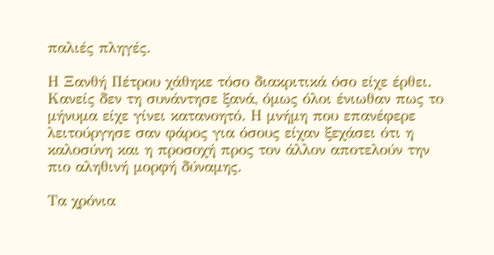παλιές πληγές.

Η Ξανθή Πέτρου χάθηκε τόσο διακριτικά όσο είχε έρθει. Κανείς δεν τη συνάντησε ξανά, όμως όλοι ένιωθαν πως το μήνυμα είχε γίνει κατανοητό. Η μνήμη που επανέφερε λειτούργησε σαν φάρος για όσους είχαν ξεχάσει ότι η καλοσύνη και η προσοχή προς τον άλλον αποτελούν την πιο αληθινή μορφή δύναμης.

Τα χρόνια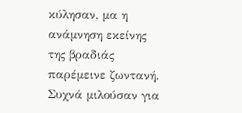κύλησαν, μα η ανάμνηση εκείνης της βραδιάς παρέμεινε ζωντανή. Συχνά μιλούσαν για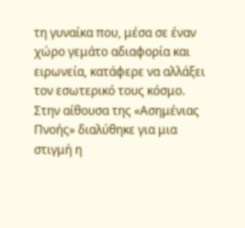τη γυναίκα που, μέσα σε έναν χώρο γεμάτο αδιαφορία και ειρωνεία, κατάφερε να αλλάξει τον εσωτερικό τους κόσμο. Στην αίθουσα της «Ασημένιας Πνοής» διαλύθηκε για μια στιγμή η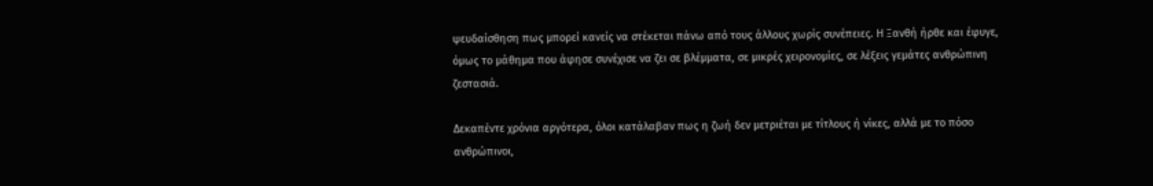ψευδαίσθηση πως μπορεί κανείς να στέκεται πάνω από τους άλλους χωρίς συνέπειες. Η Ξανθή ήρθε και έφυγε, όμως το μάθημα που άφησε συνέχισε να ζει σε βλέμματα, σε μικρές χειρονομίες, σε λέξεις γεμάτες ανθρώπινη ζεστασιά.

Δεκαπέντε χρόνια αργότερα, όλοι κατάλαβαν πως η ζωή δεν μετριέται με τίτλους ή νίκες, αλλά με το πόσο ανθρώπινοι,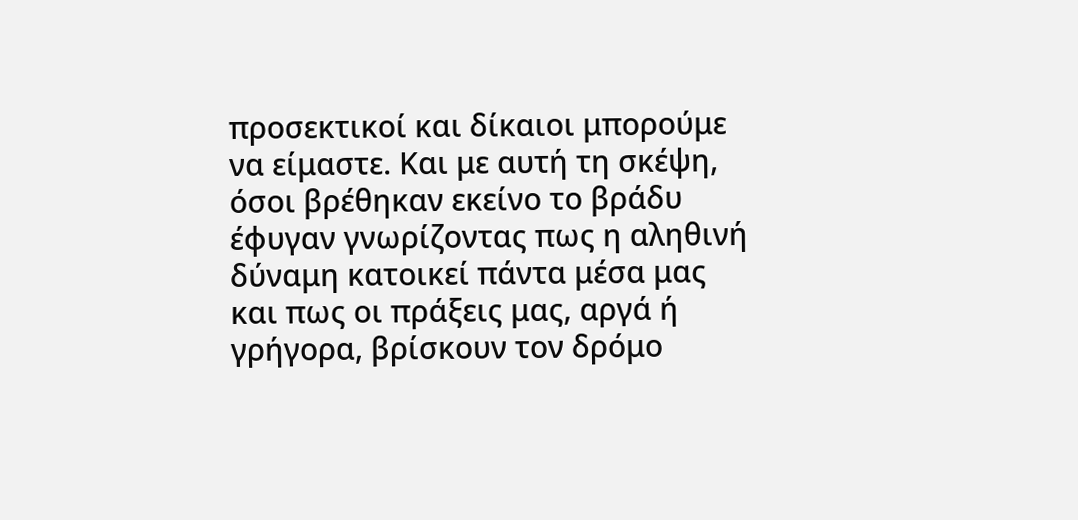προσεκτικοί και δίκαιοι μπορούμε να είμαστε. Και με αυτή τη σκέψη, όσοι βρέθηκαν εκείνο το βράδυ έφυγαν γνωρίζοντας πως η αληθινή δύναμη κατοικεί πάντα μέσα μας και πως οι πράξεις μας, αργά ή γρήγορα, βρίσκουν τον δρόμο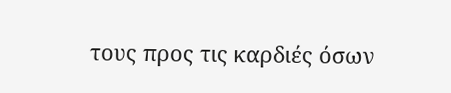τους προς τις καρδιές όσων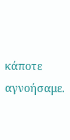κάποτε αγνοήσαμε.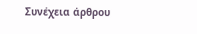Συνέχεια άρθρου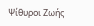Ψίθυροι Ζωής